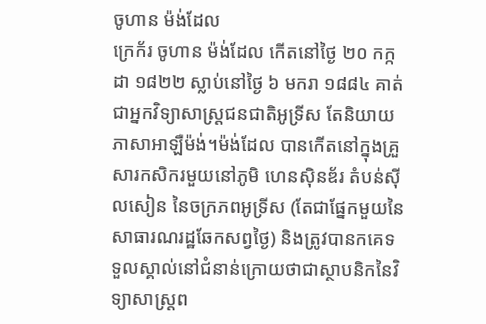ចូហាន ម៉ង់ដែល
ក្រេក័រ ចូហាន ម៉ង់ដែល កើតនៅថ្ងៃ ២០ កក្កដា ១៨២២ ស្លាប់នៅថ្ងៃ ៦ មករា ១៨៨៤ គាត់ជាអ្នកវិទ្យាសាស្ត្រជនជាតិអូទ្រីស តែនិយាយភាសាអាឡឺម៉ង់។ម៉ង់ដែល បានកើតនៅក្នុងគ្រួសារកសិករមួយនៅភូមិ ហេនស៊ិនឌ័រ តំបន់ស៊ីលសៀន នៃចក្រភពអូទ្រីស (តែជាផ្នែកមួយនៃសាធារណរដ្ឋឆែកសព្វថ្ងៃ) និងត្រូវបានកគេទទួលស្គាល់នៅជំនាន់ក្រោយថាជាស្ថាបនិកនៃវិទ្យាសាស្ត្រព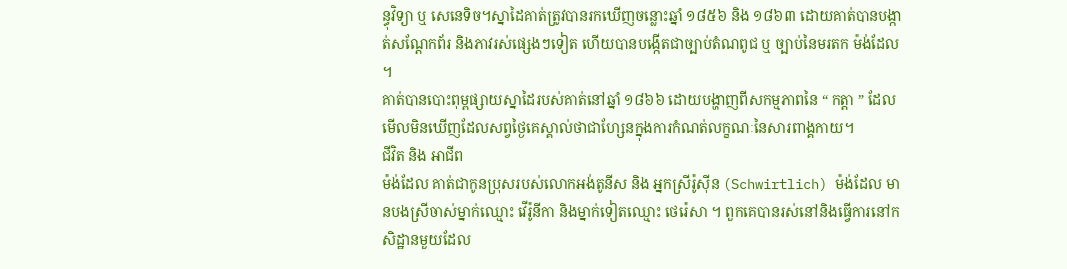ន្ធុវិទ្យា ឬ សេនេទិច។ស្នាដៃគាត់ត្រូវបានរកឃើញចន្លោះឆ្នាំ ១៨៥៦ និង ១៨៦៣ ដោយគាត់បានបង្កាត់សណ្តែកព័រ និងភាវរស់ផ្សេងៗទៀត ហើយបានបង្កើតជាច្បាប់តំណពូជ ឬ ច្បាប់នៃមរតក ម៉ង់ដែល ។
គាត់បានបោះពុម្ពផ្សាយស្នាដៃរបស់គាត់នៅឆ្នាំ ១៨៦៦ ដោយបង្ហាញពីសកម្មភាពនៃ “ កត្តា ” ដែលមើលមិនឃើញដែលសព្វថ្ងៃគេស្គាល់ថាជាហ្សែនក្នុងការកំណត់លក្ខណៈនៃសារពាង្គកាយ។
ជីវិត និង អាជីព
ម៉ង់ដែល គាត់ជាកូនប្រុសរបស់លោកអង់តូនីស និង អ្នកស្រីរ៉ូស៊ីន (Schwirtlich) ម៉ង់ដែល មានបងស្រីចាស់ម្នាក់ឈ្មោះ វើរ៉ូនីកា និងម្នាក់ទៀតឈ្មោះ ថេរ៉េសា ។ ពួកគេបានរស់នៅនិងធ្វើការនៅកសិដ្ឋានមួយដែល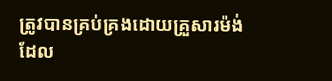ត្រូវបានគ្រប់គ្រងដោយគ្រួសារម៉ង់ដែល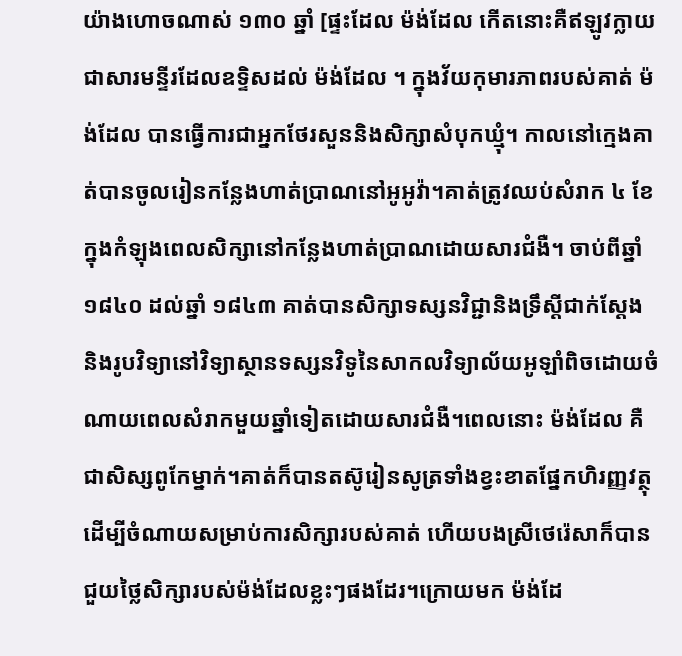យ៉ាងហោចណាស់ ១៣០ ឆ្នាំ [ផ្ទះដែល ម៉ង់ដែល កើតនោះគឺឥឡូវក្លាយជាសារមន្ទីរដែលឧទ្ទិសដល់ ម៉ង់ដែល ។ ក្នុងវ័យកុមារភាពរបស់គាត់ ម៉ង់ដែល បានធ្វើការជាអ្នកថែរសួននិងសិក្សាសំបុកឃ្មុំ។ កាលនៅក្មេងគាត់បានចូលរៀនកន្លែងហាត់ប្រាណនៅអូអូវ៉ា។គាត់ត្រូវឈប់សំរាក ៤ ខែក្នុងកំឡុងពេលសិក្សានៅកន្លែងហាត់ប្រាណដោយសារជំងឺ។ ចាប់ពីឆ្នាំ ១៨៤០ ដល់ឆ្នាំ ១៨៤៣ គាត់បានសិក្សាទស្សនវិជ្ជានិងទ្រឹស្តីជាក់ស្តែង និងរូបវិទ្យានៅវិទ្យាស្ថានទស្សនវិទូនៃសាកលវិទ្យាល័យអូឡាំពិចដោយចំណាយពេលសំរាកមួយឆ្នាំទៀតដោយសារជំងឺ។ពេលនោះ ម៉ង់ដែល គឺជាសិស្សពូកែម្នាក់។គាត់ក៏បានតស៊ូរៀនសូត្រទាំងខ្វះខាតផ្នែកហិរញ្ញវត្ថុ ដើម្បីចំណាយសម្រាប់ការសិក្សារបស់គាត់ ហើយបងស្រីថេរ៉េសាក៏បានជួយថ្លៃសិក្សារបស់ម៉ង់ដែលខ្លះៗផងដែរ។ក្រោយមក ម៉ង់ដែ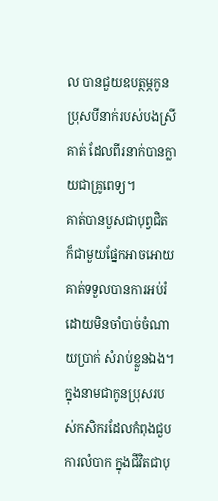ល បានជួយឧបត្ថម្ភកូនប្រុសបីនាក់របស់បងស្រីគាត់ ដែលពីរនាក់បានក្លាយជាគ្រូពេទ្យ។
គាត់បានបួសជាបុព្វជិត ក៏ជាមួយផ្នែកអាចអោយគាត់ទទួលបានការអប់រំដោយមិនចាំបាច់ចំណាយប្រាក់ សំរាប់ខ្លួនឯង។ ក្នុងនាមជាកូនប្រុសរបស់កសិករដែលកំពុងជួបការលំបាក ក្នុងជីវិតជាបុ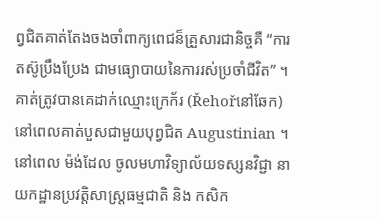ព្វជិតគាត់តែងចងចាំពាក្យពេជន៏គ្រួសារជានិច្ចគឺ “ការតស៊ូប្រឹងប្រែង ជាមធ្យោបាយនៃការរស់ប្រចាំជីវិត” ។គាត់ត្រូវបានគេដាក់ឈ្មោះក្រេក័រ (Řehořនៅឆែក) នៅពេលគាត់បួសជាមួយបុព្វជិត Augustinian ។
នៅពេល ម៉ង់ដែល ចូលមហាវិទ្យាល័យទស្សនវិជ្ជា នាយកដ្ឋានប្រវត្តិសាស្រ្តធម្មជាតិ និង កសិក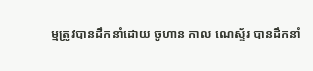ម្មត្រូវបានដឹកនាំដោយ ចូហាន កាល ណេស្ទ័រ បានដឹកនាំ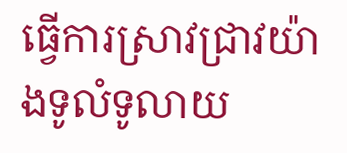ធ្វើការស្រាវជ្រាវយ៉ាងទូលំទូលាយ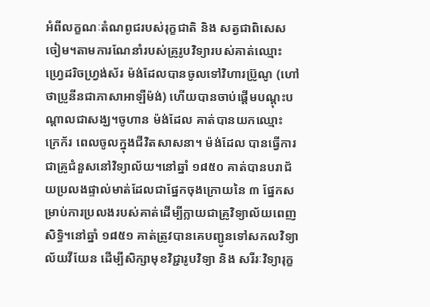អំពីលក្ខណៈតំណពូជរបស់រុក្ខជាតិ និង សត្វជាពិសេសចៀម។តាមការណែនាំរបស់គ្រូរូបវិទ្យារបស់គាត់ឈ្មោះ ហ្វ្រេដរិចហ្វ្រង់ស័រ ម៉ង់ដែលបានចូលទៅវិហារប៊្រូណូ (ហៅថាប្រូនីនជាភាសាអាឡឺម៉ង់) ហើយបានចាប់ផ្តើមបណ្តុះបណ្តាលជាសង្ឃ។ចូហាន ម៉ង់ដែល គាត់បានយកឈ្មោះ ក្រេក័រ ពេលចូលក្នុងជីវិតសាសនា។ ម៉ង់ដែល បានធ្វើការជាគ្រូជំនួសនៅវិទ្យាល័យ។នៅឆ្នាំ ១៨៥០ គាត់បានបរាជ័យប្រលងផ្ទាល់មាត់ដែលជាផ្នែកចុងក្រោយនៃ ៣ ផ្នែកសម្រាប់ការប្រលងរបស់គាត់ដើម្បីក្លាយជាគ្រូវិទ្យាល័យពេញសិទ្ធិ។នៅឆ្នាំ ១៨៥១ គាត់ត្រូវបានគេបញ្ជូនទៅសកលវិទ្យាល័យវីយែន ដើម្បីសិក្សាមុខវិជ្ជារូបវិទ្យា និង សរីរៈវិទ្យារុក្ខ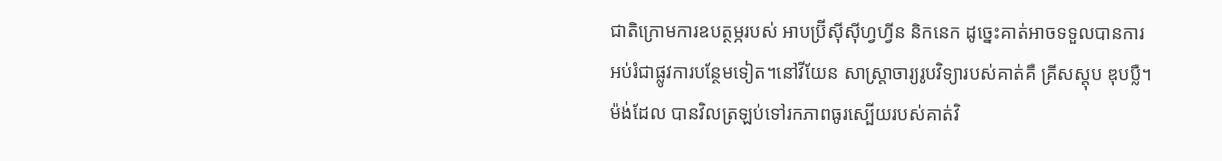ជាតិក្រោមការឧបត្ថម្ភរបស់ អាបប៊្រីស៊ីស៊ីហ្វហ្វីន និកនេក ដូច្នេះគាត់អាចទទួលបានការអប់រំជាផ្លូវការបន្ថែមទៀត។នៅវីយែន សាស្រ្តាចារ្យរូបវិទ្យារបស់គាត់គឺ គ្រីសស្តុប ឌុបប្លឺ។ម៉ង់ដែល បានវិលត្រឡប់ទៅរកភាពធូរស្បើយរបស់គាត់វិ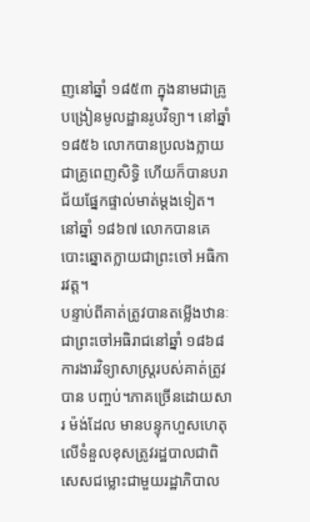ញនៅឆ្នាំ ១៨៥៣ ក្នុងនាមជាគ្រូបង្រៀនមូលដ្ឋានរូបវិទ្យា។ នៅឆ្នាំ ១៨៥៦ លោកបានប្រលងក្លាយជាគ្រូពេញសិទ្ធិ ហើយក៏បានបរាជ័យផ្នែកផ្ទាល់មាត់ម្តងទៀត។នៅឆ្នាំ ១៨៦៧ លោកបានគេបោះឆ្នោតក្លាយជាព្រះចៅ អធិការវត្ត។
បន្ទាប់ពីគាត់ត្រូវបានតម្លើងឋានៈជាព្រះចៅអធិរាជនៅឆ្នាំ ១៨៦៨ ការងារវិទ្យាសាស្ត្ររបស់គាត់ត្រូវបាន បញ្ចប់។ភាគច្រើនដោយសារ ម៉ង់ដែល មានបន្ទុកហួសហេតុលើទំនួលខុសត្រូវរដ្ឋបាលជាពិសេសជម្លោះជាមួយរដ្ឋាភិបាល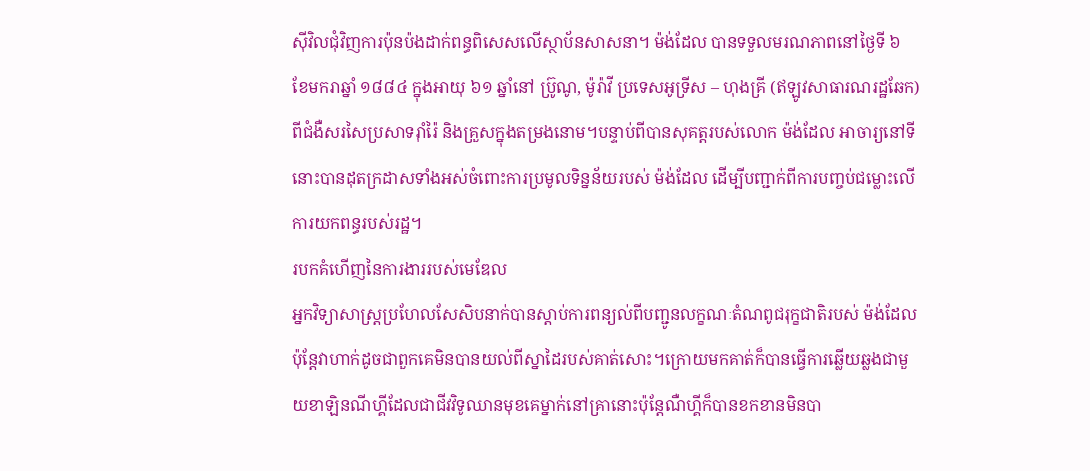ស៊ីវិលជុំវិញការប៉ុនប៉ងដាក់ពន្ធពិសេសលើស្ថាប័នសាសនា។ ម៉ង់ដែល បានទទួលមរណភាពនៅថ្ងៃទី ៦ ខែមករាឆ្នាំ ១៨៨៤ ក្នុងអាយុ ៦១ ឆ្នាំនៅ ប្រ៊ូណូ, ម៉ូរ៉ាវី ប្រទេសអូទ្រីស – ហុងគ្រី (ឥឡូវសាធារណរដ្ឋឆែក) ពីជំងឺសរសៃប្រសាទរ៉ាំរ៉ៃ និងគ្រួសក្នុងតម្រងនោម។បន្ទាប់ពីបានសុគត្តរបស់លោក ម៉ង់ដែល អាចារ្យនៅទីនោះបានដុតក្រដាសទាំងអស់ចំពោះការប្រមូលទិន្នន័យរបស់ ម៉ង់ដែល ដើម្បីបញ្ជាក់ពីការបញ្ចប់ជម្លោះលើការយកពន្ធរបស់រដ្ឋ។
របកគំហើញនៃការងាររបស់មេឌែល
អ្នកវិទ្យាសាស្ត្រប្រហែលសែសិបនាក់បានស្តាប់ការពន្យល់ពីបញ្ជូនលក្ខណៈតំណពូជរុក្ខជាតិរបស់ ម៉ង់ដែលប៉ុន្តែវាហាក់ដូចជាពួកគេមិនបានយល់ពីស្នាដៃរបស់គាត់សោះ។ក្រោយមកគាត់ក៏បានធ្វើការឆ្លើយឆ្លងជាមួយខាឡិនណីហ្គីដែលជាជីវវិទូឈានមុខគេម្នាក់នៅគ្រានោះប៉ុន្តែណឺហ្គីក៏បានខកខានមិនបា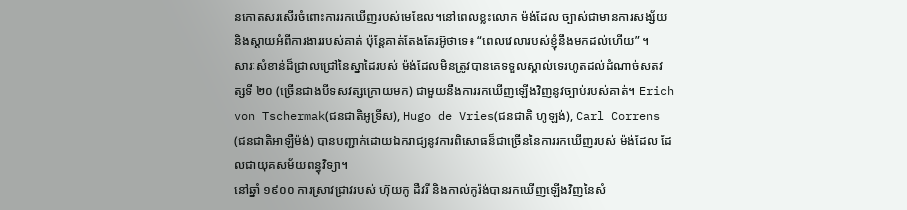នកោតសរសើរចំពោះការរកឃើញរបស់មេឌែល។នៅពេលខ្លះលោក ម៉ង់ដែល ច្បាស់ជាមានការសង្ស័យនិងស្តាយអំពីការងាររបស់គាត់ ប៉ុន្តែគាត់តែងតែរអ៊ូថាទេ៖ “ពេលវេលារបស់ខ្ញុំនឹងមកដល់ហើយ” ។
សារៈសំខាន់ដ៏ជ្រាលជ្រៅនៃស្នាដៃរបស់ ម៉ង់ដែលមិនត្រូវបានគេទទួលស្គាល់ទេរហូតដល់ដំណាច់សតវត្សទី ២០ (ច្រើនជាងបីទសវត្សក្រោយមក) ជាមួយនឹងការរកឃើញឡើងវិញនូវច្បាប់របស់គាត់។ Erich von Tschermak(ជនជាតិអូទ្រីស), Hugo de Vries(ជនជាតិ ហូឡង់), Carl Correns (ជនជាតិអាឡឺម៉ង់) បានបញ្ជាក់ដោយឯករាជ្យនូវការពិសោធន៏ជាច្រើននៃការរកឃើញរបស់ ម៉ង់ដែល ដែលជាយុគសម័យពន្ធុវិទ្យា។
នៅឆ្នាំ ១៩០០ ការស្រាវជ្រាវរបស់ ហ៊ុយកូ ដឺវរី និងកាល់កូរ៉ង់បានរកឃើញឡើងវិញនៃសំ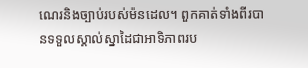ណេរនិងច្បាប់របស់ម៉នដេល។ ពួកគាត់ទាំងពីរបានទទួលស្គាល់ស្នាដៃជាអាទិភាពរប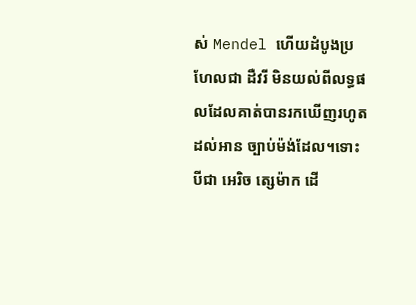ស់ Mendel ហើយដំបូងប្រហែលជា ដឺវរី មិនយល់ពីលទ្ធផលដែលគាត់បានរកឃើញរហូតដល់អាន ច្បាប់ម៉ង់ដែល។ទោះបីជា អេរិច ត្សេម៉ាក ដើ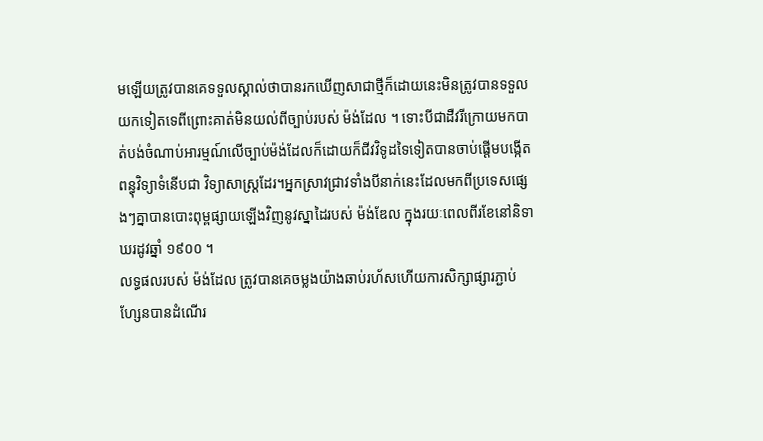មឡើយត្រូវបានគេទទួលស្គាល់ថាបានរកឃើញសាជាថ្មីក៏ដោយនេះមិនត្រូវបានទទួលយកទៀតទេពីព្រោះគាត់មិនយល់ពីច្បាប់របស់ ម៉ង់ដែល ។ ទោះបីជាដឺវរីក្រោយមកបាត់បង់ចំណាប់អារម្មណ៍លើច្បាប់ម៉ង់ដែលក៏ដោយក៏ជីវវិទូដទៃទៀតបានចាប់ផ្តើមបង្កើតពន្ធុវិទ្យាទំនើបជា វិទ្យាសាស្ត្រដែរ។អ្នកស្រាវជ្រាវទាំងបីនាក់នេះដែលមកពីប្រទេសផ្សេងៗគ្នាបានបោះពុម្ពផ្សាយឡើងវិញនូវស្នាដៃរបស់ ម៉ង់ឌែល ក្នុងរយៈពេលពីរខែនៅនិទាឃរដូវឆ្នាំ ១៩០០ ។
លទ្ធផលរបស់ ម៉ង់ដែល ត្រូវបានគេចម្លងយ៉ាងឆាប់រហ័សហើយការសិក្សាផ្សារភ្ជាប់ហ្សែនបានដំណើរ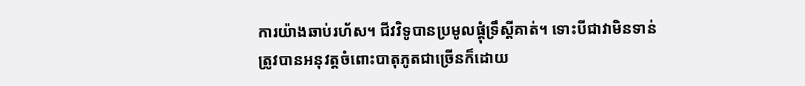ការយ៉ាងឆាប់រហ័ស។ ជីវវិទូបានប្រមូលផ្តុំទ្រឹស្តីគាត់។ ទោះបីជាវាមិនទាន់ត្រូវបានអនុវត្តចំពោះបាតុភូតជាច្រើនក៏ដោយ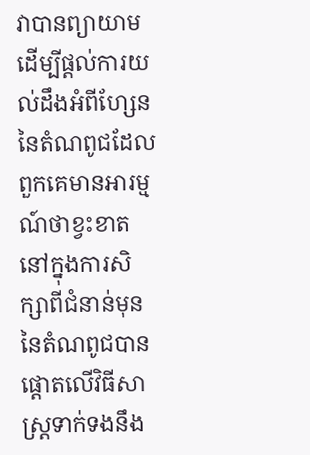វាបានព្យាយាមដើម្បីផ្តល់ការយល់ដឹងអំពីហ្សែននៃតំណពូជដែលពួកគេមានអារម្មណ៍ថាខ្វះខាតនៅក្នុងការសិក្សាពីជំនាន់មុននៃតំណពូជបានផ្តោតលើវិធីសាស្រ្តទាក់ទងនឹង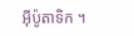អ៊ីប៉ូតាទិក ។